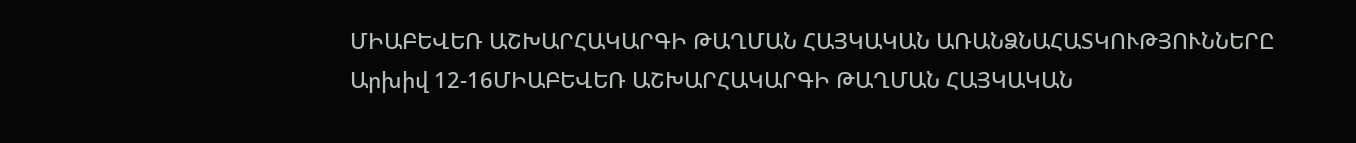ՄԻԱԲԵՎԵՌ ԱՇԽԱՐՀԱԿԱՐԳԻ ԹԱՂՄԱՆ ՀԱՅԿԱԿԱՆ ԱՌԱՆՁՆԱՀԱՏԿՈՒԹՅՈՒՆՆԵՐԸ
Արխիվ 12-16ՄԻԱԲԵՎԵՌ ԱՇԽԱՐՀԱԿԱՐԳԻ ԹԱՂՄԱՆ ՀԱՅԿԱԿԱՆ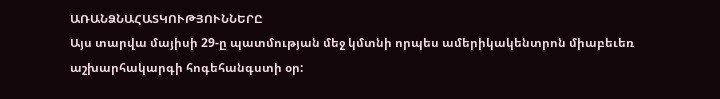ԱՌԱՆՁՆԱՀԱՏԿՈՒԹՅՈՒՆՆԵՐԸ
Այս տարվա մայիսի 29-ը պատմության մեջ կմտնի որպես ամերիկակենտրոն միաբեւեռ աշխարհակարգի հոգեհանգստի օր: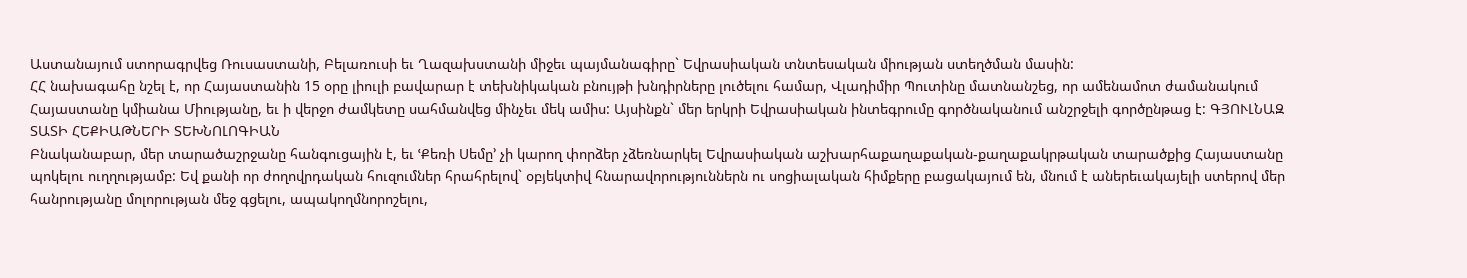Աստանայում ստորագրվեց Ռուսաստանի, Բելառուսի եւ Ղազախստանի միջեւ պայմանագիրը` Եվրասիական տնտեսական միության ստեղծման մասին:
ՀՀ նախագահը նշել է, որ Հայաստանին 15 օրը լիուլի բավարար է տեխնիկական բնույթի խնդիրները լուծելու համար, Վլադիմիր Պուտինը մատնանշեց, որ ամենամոտ ժամանակում Հայաստանը կմիանա Միությանը, եւ ի վերջո ժամկետը սահմանվեց մինչեւ մեկ ամիս: Այսինքն` մեր երկրի Եվրասիական ինտեգրումը գործնականում անշրջելի գործընթաց է: ԳՅՈՒԼՆԱԶ ՏԱՏԻ ՀԵՔԻԱԹՆԵՐԻ ՏԵԽՆՈԼՈԳԻԱՆ
Բնականաբար, մեր տարածաշրջանը հանգուցային է, եւ ՙՔեռի Սեմը՚ չի կարող փորձեր չձեռնարկել Եվրասիական աշխարհաքաղաքական-քաղաքակրթական տարածքից Հայաստանը պոկելու ուղղությամբ: Եվ քանի որ ժողովրդական հուզումներ հրահրելով` օբյեկտիվ հնարավորություններն ու սոցիալական հիմքերը բացակայում են, մնում է աներեւակայելի ստերով մեր հանրությանը մոլորության մեջ գցելու, ապակողմնորոշելու,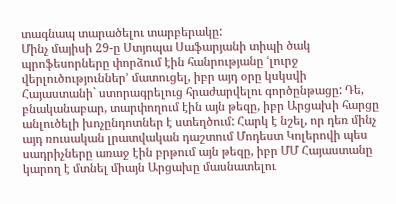տագնապ տարածելու տարբերակը:
Մինչ մայիսի 29-ը Ստյոպա Սաֆարյանի տիպի ծակ պրոֆեսորները փորձում էին հանրությանը ՙլուրջ վերլուծություններ՚ մատուցել, իբր այդ օրը կսկսվի Հայաստանի` ստորագրելուց հրաժարվելու գործընթացը: Դե, բնականաբար, տարփողում էին այն թեզը, իբր Արցախի հարցը անլուծելի խոչընդոտներ է ստեղծում: Հարկ է նշել, որ դեռ մինչ այդ ռուսական լրատվական դաշտում Մոդեստ Կոլերովի պես սադրիչները առաջ էին բրթում այն թեզը, իբր ՄՄ Հայաստանը կարող է մտնել միայն Արցախը մասնատելու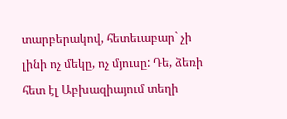տարբերակով, հետեւաբար` չի լինի ոչ մեկը, ոչ մյուսը: Դե, ձեռի հետ էլ Աբխազիայում տեղի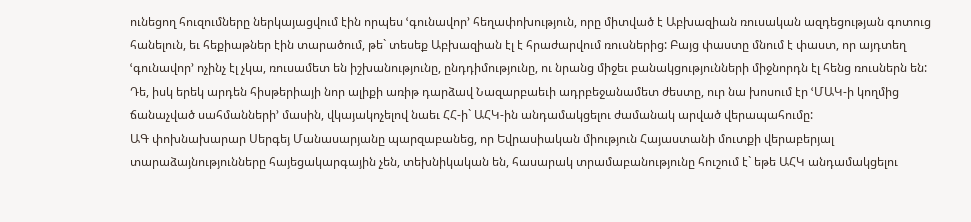ունեցող հուզումները ներկայացվում էին որպես ՙգունավոր՚ հեղափոխություն, որը միտված է Աբխազիան ռուսական ազդեցության գոտուց հանելուն, եւ հեքիաթներ էին տարածում, թե` տեսեք Աբխազիան էլ է հրաժարվում ռուսներից: Բայց փաստը մնում է փաստ, որ այդտեղ ՙգունավոր՚ ոչինչ էլ չկա, ռուսամետ են իշխանությունը, ընդդիմությունը, ու նրանց միջեւ բանակցությունների միջնորդն էլ հենց ռուսներն են:
Դե, իսկ երեկ արդեն հիսթերիայի նոր ալիքի առիթ դարձավ Նազարբաեւի ադրբեջանամետ ժեստը, ուր նա խոսում էր ՙՄԱԿ-ի կողմից ճանաչված սահմանների՚ մասին, վկայակոչելով նաեւ ՀՀ-ի` ԱՀԿ-ին անդամակցելու ժամանակ արված վերապահումը:
ԱԳ փոխնախարար Սերգեյ Մանասարյանը պարզաբանեց, որ Եվրասիական միություն Հայաստանի մուտքի վերաբերյալ տարաձայնությունները հայեցակարգային չեն, տեխնիկական են, հասարակ տրամաբանությունը հուշում է` եթե ԱՀԿ անդամակցելու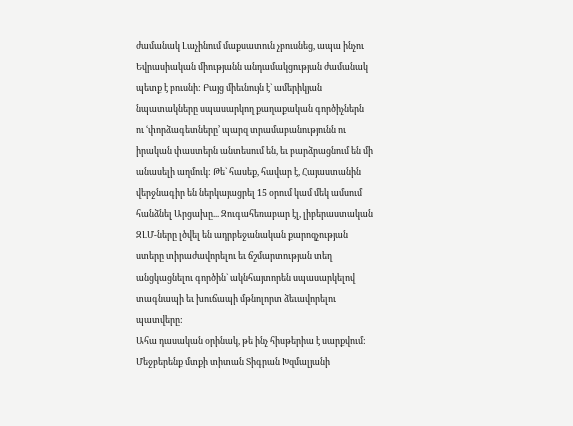ժամանակ Լաչինում մաքսատուն չբուսնեց, ապա ինչու Եվրասիական միությանն անդամակցության ժամանակ պետք է բուսնի: Բայց միեւնույն է` ամերիկյան նպատակները սպասարկող քաղաքական գործիչներն ու ՙփորձագետները՚ պարզ տրամաբանությունն ու իրական փաստերն անտեսում են, եւ բարձրացնում են մի անասելի աղմուկ: Թե` հասեք, հավար է, Հայաստանին վերջնագիր են ներկայացրել 15 օրում կամ մեկ ամսում հանձնել Արցախը... Զուգահեռաբար էլ, լիբերաստական ԶԼՄ-ները լծվել են ադրբեջանական քարոզչության ստերը տիրաժավորելու եւ ճշմարտության տեղ անցկացնելու գործին` ակնհայտորեն սպասարկելով տագնապի եւ խուճապի մթնոլորտ ձեւավորելու պատվերը:
Ահա դասական օրինակ, թե ինչ հիսթերիա է սարքվում: Մեջբերենք մտքի տիտան Տիգրան Խզմալյանի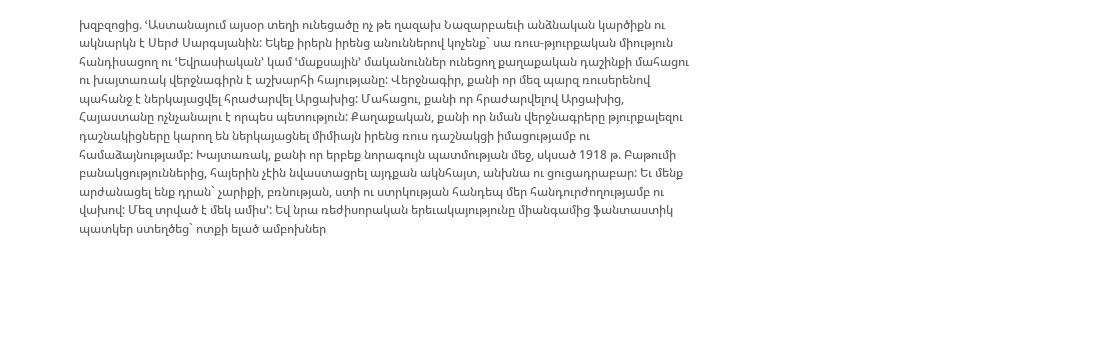խզբզոցից. ՙԱստանայում այսօր տեղի ունեցածը ոչ թե ղազախ Նազարբաեւի անձնական կարծիքն ու ակնարկն է Սերժ Սարգսյանին: Եկեք իրերն իրենց անուններով կոչենք` սա ռուս-թյուրքական միություն հանդիսացող ու ՙԵվրասիական՚ կամ ՙմաքսային՚ մականուններ ունեցող քաղաքական դաշինքի մահացու ու խայտառակ վերջնագիրն է աշխարհի հայությանը: Վերջնագիր, քանի որ մեզ պարզ ռուսերենով պահանջ է ներկայացվել հրաժարվել Արցախից: Մահացու, քանի որ հրաժարվելով Արցախից, Հայաստանը ոչնչանալու է որպես պետություն: Քաղաքական, քանի որ նման վերջնագրերը թյուրքալեզու դաշնակիցները կարող են ներկայացնել միմիայն իրենց ռուս դաշնակցի իմացությամբ ու համաձայնությամբ: Խայտառակ, քանի որ երբեք նորագույն պատմության մեջ, սկսած 1918 թ. Բաթումի բանակցություններից, հայերին չէին նվաստացրել այդքան ակնհայտ, անխնա ու ցուցադրաբար: Եւ մենք արժանացել ենք դրան` չարիքի, բռնության, ստի ու ստրկության հանդեպ մեր հանդուրժողությամբ ու վախով: Մեզ տրված է մեկ ամիս՚: Եվ նրա ռեժիսորական երեւակայությունը միանգամից ֆանտաստիկ պատկեր ստեղծեց` ոտքի ելած ամբոխներ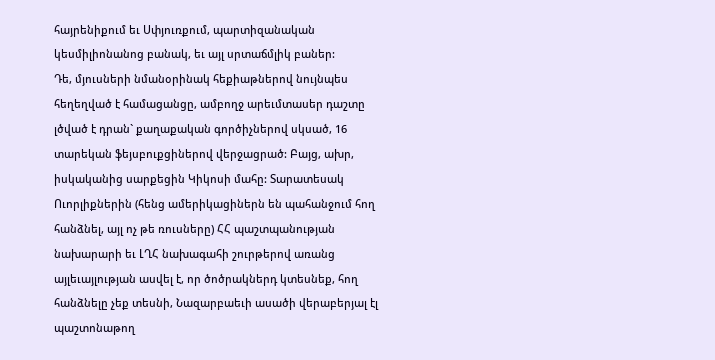հայրենիքում եւ Սփյուռքում, պարտիզանական կեսմիլիոնանոց բանակ, եւ այլ սրտաճմլիկ բաներ:
Դե, մյուսների նմանօրինակ հեքիաթներով նույնպես հեղեղված է համացանցը, ամբողջ արեւմտասեր դաշտը լծված է դրան` քաղաքական գործիչներով սկսած, 16 տարեկան ֆեյսբուքցիներով վերջացրած: Բայց, ախր, իսկականից սարքեցին Կիկոսի մահը: Տարատեսակ Ուորլիքներին (հենց ամերիկացիներն են պահանջում հող հանձնել, այլ ոչ թե ռուսները) ՀՀ պաշտպանության նախարարի եւ ԼՂՀ նախագահի շուրթերով առանց այլեւայլության ասվել է, որ ծոծրակներդ կտեսնեք, հող հանձնելը չեք տեսնի, Նազարբաեւի ասածի վերաբերյալ էլ պաշտոնաթող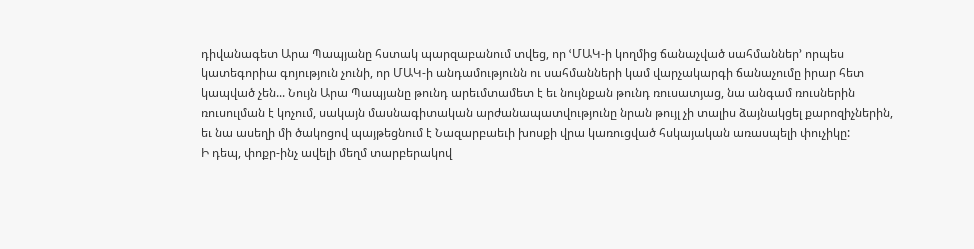դիվանագետ Արա Պապյանը հստակ պարզաբանում տվեց, որ ՙՄԱԿ-ի կողմից ճանաչված սահմաններ՚ որպես կատեգորիա գոյություն չունի, որ ՄԱԿ-ի անդամությունն ու սահմանների կամ վարչակարգի ճանաչումը իրար հետ կապված չեն... Նույն Արա Պապյանը թունդ արեւմտամետ է եւ նույնքան թունդ ռուսատյաց, նա անգամ ռուսներին ռուսուլման է կոչում, սակայն մասնագիտական արժանապատվությունը նրան թույլ չի տալիս ձայնակցել քարոզիչներին, եւ նա ասեղի մի ծակոցով պայթեցնում է Նազարբաեւի խոսքի վրա կառուցված հսկայական առասպելի փուչիկը:
Ի դեպ, փոքր-ինչ ավելի մեղմ տարբերակով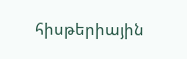հիսթերիային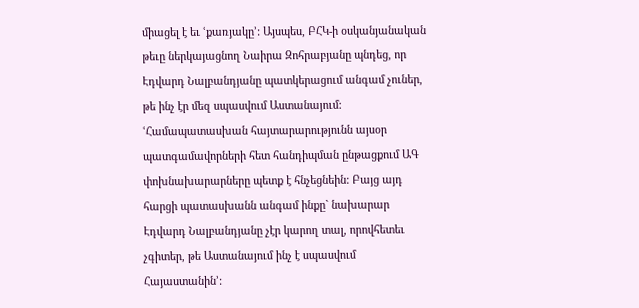միացել է եւ ՙքառյակը՚: Այսպես, ԲՀԿ-ի օսկանյանական թեւը ներկայացնող Նաիրա Զոհրաբյանը պնդեց, որ Էդվարդ Նալբանդյանը պատկերացում անգամ չուներ, թե ինչ էր մեզ սպասվում Աստանայում: ՙՀամապատասխան հայտարարությունն այսօր պատգամավորների հետ հանդիպման ընթացքում ԱԳ փոխնախարարները պետք է հնչեցնեին: Բայց այդ հարցի պատասխանն անգամ ինքը` նախարար Էդվարդ Նալբանդյանը չէր կարող տալ, որովհետեւ չգիտեր, թե Աստանայում ինչ է սպասվում Հայաստանին՚: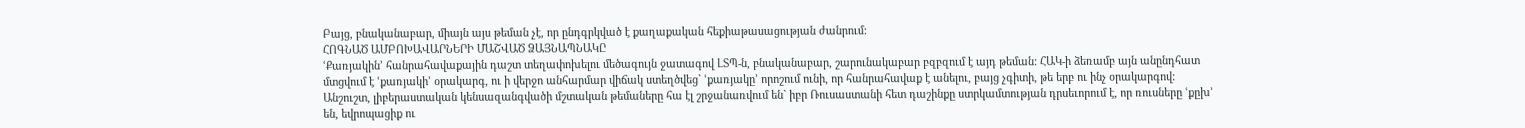Բայց, բնականաբար, միայն այս թեման չէ, որ ընդգրկված է քաղաքական հեքիաթասացության ժանրում:
ՀՈԳՆԱԾ ԱՄԲՈԽԱՎԱՐՆԵՐԻ ՄԱՇՎԱԾ ՁԱՅՆԱՊՆԱԿԸ
ՙՔառյակին՚ հանրահավաքային դաշտ տեղափոխելու մեծագույն ջատագով ԼՏՊ-ն, բնականաբար, շարունակաբար բզբզում է այդ թեման: ՀԱԿ-ի ձեռամբ այն անընդհատ մտցվում է ՙքառյակի՚ օրակարգ, ու ի վերջո անհարմար վիճակ ստեղծվեց` ՙքառյակը՚ որոշում ունի, որ հանրահավաք է անելու, բայց չգիտի, թե երբ ու ինչ օրակարգով:
Անշուշտ, լիբերաստական կենսազանգվածի մշտական թեմաները հա էլ շրջանառվում են` իբր Ռուսաստանի հետ դաշինքը ստրկամտության դրսեւորում է, որ ռուսները ՙքըխ՚ են, եվրոպացիք ու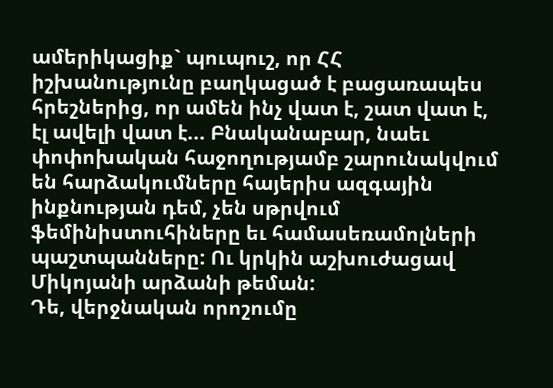ամերիկացիք` պուպուշ, որ ՀՀ իշխանությունը բաղկացած է բացառապես հրեշներից, որ ամեն ինչ վատ է, շատ վատ է, էլ ավելի վատ է... Բնականաբար, նաեւ փոփոխական հաջողությամբ շարունակվում են հարձակումները հայերիս ազգային ինքնության դեմ, չեն սթրվում ֆեմինիստուհիները եւ համասեռամոլների պաշտպանները: Ու կրկին աշխուժացավ Միկոյանի արձանի թեման:
Դե, վերջնական որոշումը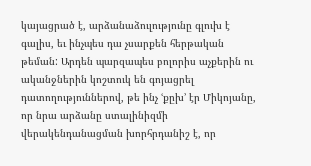կայացրած է, արձանաձուլությունը գլուխ է գալիս, եւ ինչպես դա չսարքեն հերթական թեման: Արդեն պարզապես բոլորիս աչքերին ու ականջներին կոշտուկ են գոյացրել դատողություններով, թե ինչ ՙքըխ՚ էր Միկոյանը, որ նրա արձանը ստալինիզմի վերակենդանացման խորհրդանիշ է, որ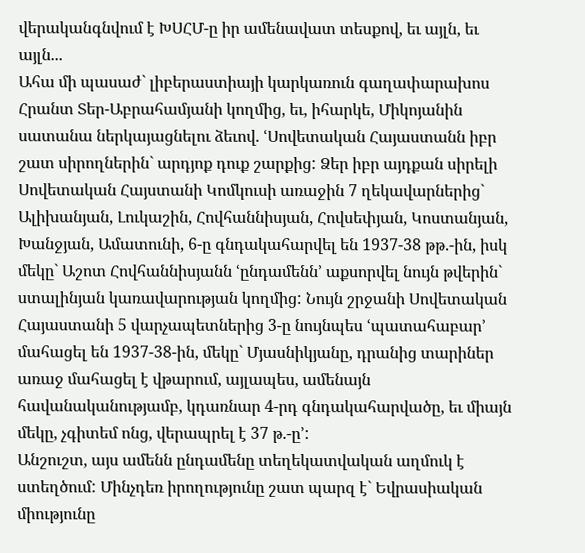վերականգնվում է ԽՍՀՄ-ը իր ամենավատ տեսքով, եւ այլն, եւ այլն...
Ահա մի պասաժ` լիբերաստիայի կարկառուն գաղափարախոս Հրանտ Տեր-Աբրահամյանի կողմից, եւ, իհարկե, Միկոյանին սատանա ներկայացնելու ձեւով. ՙՍովետական Հայաստանն իբր շատ սիրողներին` արդյոք դուք շարքից: Ձեր իբր այդքան սիրելի Սովետական Հայստանի Կոմկուսի առաջին 7 ղեկավարներից` Ալիխանյան, Լուկաշին, Հովհաննիսյան, Հովսեփյան, Կոստանյան, Խանջյան, Ամատունի, 6-ը գնդակահարվել են 1937-38 թթ.-ին, իսկ մեկը` Աշոտ Հովհաննիսյանն ՙընդամենն՚ աքսորվել նույն թվերին` ստալինյան կառավարության կողմից: Նույն շրջանի Սովետական Հայաստանի 5 վարչապետներից 3-ը նույնպես ՙպատահաբար՚ մահացել են 1937-38-ին, մեկը` Մյասնիկյանը, դրանից տարիներ առաջ մահացել է վթարում, այլապես, ամենայն հավանականությամբ, կդառնար 4-րդ գնդակահարվածը, եւ միայն մեկը, չգիտեմ ոնց, վերապրել է 37 թ.-ը՚:
Անշուշտ, այս ամենն ընդամենը տեղեկատվական աղմուկ է ստեղծում: Մինչդեռ իրողությունը շատ պարզ է` Եվրասիական միությունը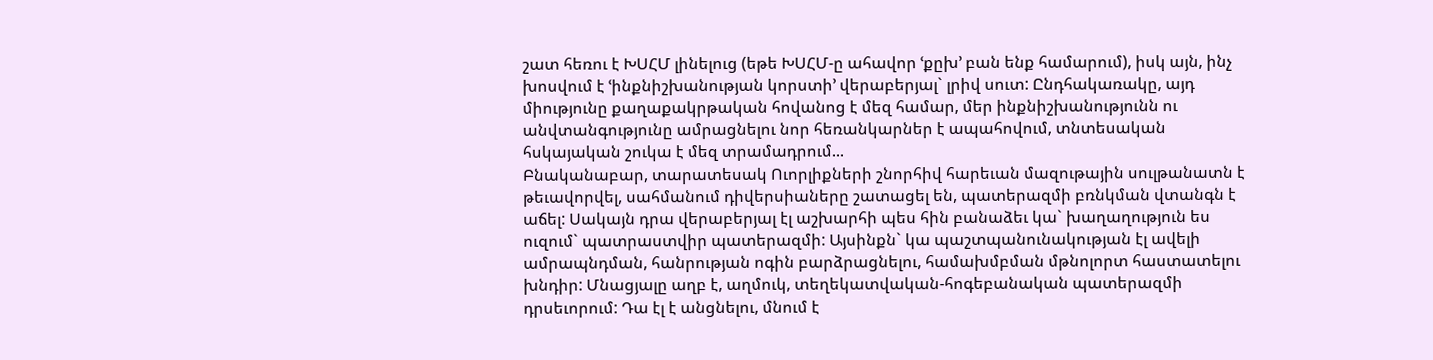շատ հեռու է ԽՍՀՄ լինելուց (եթե ԽՍՀՄ-ը ահավոր ՙքըխ՚ բան ենք համարում), իսկ այն, ինչ խոսվում է ՙինքնիշխանության կորստի՚ վերաբերյալ` լրիվ սուտ: Ընդհակառակը, այդ միությունը քաղաքակրթական հովանոց է մեզ համար, մեր ինքնիշխանությունն ու անվտանգությունը ամրացնելու նոր հեռանկարներ է ապահովում, տնտեսական հսկայական շուկա է մեզ տրամադրում...
Բնականաբար, տարատեսակ Ուորլիքների շնորհիվ հարեւան մազութային սուլթանատն է թեւավորվել, սահմանում դիվերսիաները շատացել են, պատերազմի բռնկման վտանգն է աճել: Սակայն դրա վերաբերյալ էլ աշխարհի պես հին բանաձեւ կա` խաղաղություն ես ուզում` պատրաստվիր պատերազմի: Այսինքն` կա պաշտպանունակության էլ ավելի ամրապնդման, հանրության ոգին բարձրացնելու, համախմբման մթնոլորտ հաստատելու խնդիր: Մնացյալը աղբ է, աղմուկ, տեղեկատվական-հոգեբանական պատերազմի դրսեւորում: Դա էլ է անցնելու, մնում է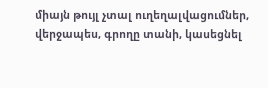միայն թույլ չտալ ուղեղալվացումներ, վերջապես, գրողը տանի, կասեցնել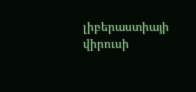լիբերաստիայի վիրուսի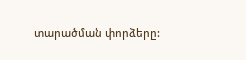տարածման փորձերը: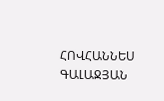ՀՈՎՀԱՆՆԵՍ ԳԱԼԱՋՅԱՆ